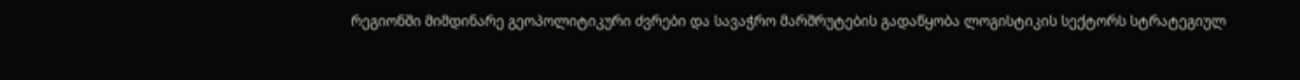რეგიონში მიმდინარე გეოპოლიტიკური ძვრები და სავაჭრო მარშრუტების გადაწყობა ლოგისტიკის სექტორს სტრატეგიულ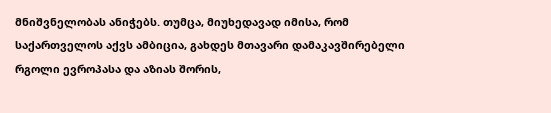მნიშვნელობას ანიჭებს. თუმცა, მიუხედავად იმისა, რომ საქართველოს აქვს ამბიცია, გახდეს მთავარი დამაკავშირებელი რგოლი ევროპასა და აზიას შორის,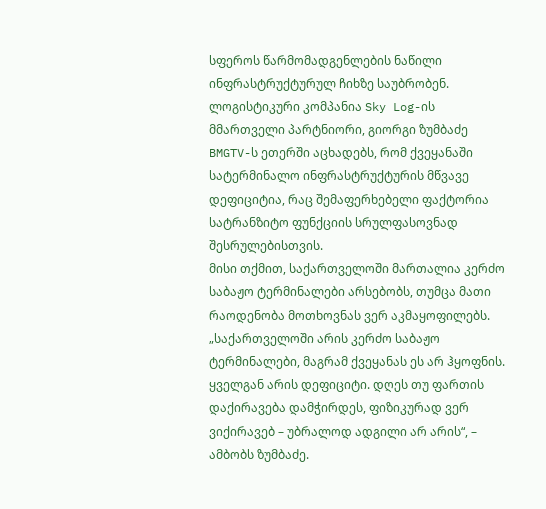სფეროს წარმომადგენლების ნაწილი ინფრასტრუქტურულ ჩიხზე საუბრობენ.
ლოგისტიკური კომპანია Sky Log-ის მმართველი პარტნიორი, გიორგი ზუმბაძე BMGTV-ს ეთერში აცხადებს, რომ ქვეყანაში სატერმინალო ინფრასტრუქტურის მწვავე დეფიციტია, რაც შემაფერხებელი ფაქტორია სატრანზიტო ფუნქციის სრულფასოვნად შესრულებისთვის.
მისი თქმით, საქართველოში მართალია კერძო საბაჟო ტერმინალები არსებობს, თუმცა მათი რაოდენობა მოთხოვნას ვერ აკმაყოფილებს.
„საქართველოში არის კერძო საბაჟო ტერმინალები, მაგრამ ქვეყანას ეს არ ჰყოფნის. ყველგან არის დეფიციტი. დღეს თუ ფართის დაქირავება დამჭირდეს, ფიზიკურად ვერ ვიქირავებ – უბრალოდ ადგილი არ არის“, – ამბობს ზუმბაძე.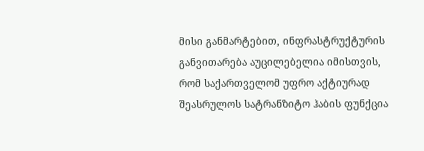მისი განმარტებით, ინფრასტრუქტურის განვითარება აუცილებელია იმისთვის, რომ საქართველომ უფრო აქტიურად შეასრულოს სატრანზიტო ჰაბის ფუნქცია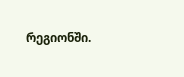რეგიონში.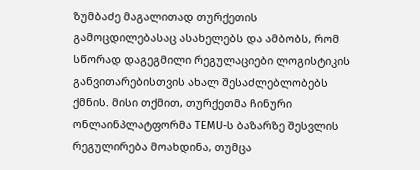ზუმბაძე მაგალითად თურქეთის გამოცდილებასაც ასახელებს და ამბობს, რომ სწორად დაგეგმილი რეგულაციები ლოგისტიკის განვითარებისთვის ახალ შესაძლებლობებს ქმნის. მისი თქმით, თურქეთმა ჩინური ონლაინპლატფორმა TEMU-ს ბაზარზე შესვლის რეგულირება მოახდინა, თუმცა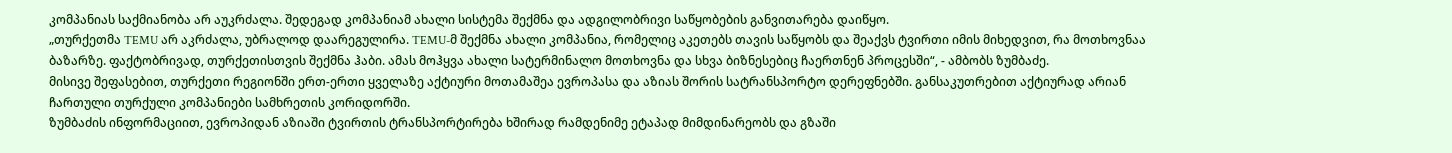კომპანიას საქმიანობა არ აუკრძალა. შედეგად კომპანიამ ახალი სისტემა შექმნა და ადგილობრივი საწყობების განვითარება დაიწყო.
„თურქეთმა TEMU არ აკრძალა, უბრალოდ დაარეგულირა. TEMU-მ შექმნა ახალი კომპანია, რომელიც აკეთებს თავის საწყობს და შეაქვს ტვირთი იმის მიხედვით, რა მოთხოვნაა ბაზარზე. ფაქტობრივად, თურქეთისთვის შექმნა ჰაბი. ამას მოჰყვა ახალი სატერმინალო მოთხოვნა და სხვა ბიზნესებიც ჩაერთნენ პროცესში“, - ამბობს ზუმბაძე.
მისივე შეფასებით, თურქეთი რეგიონში ერთ-ერთი ყველაზე აქტიური მოთამაშეა ევროპასა და აზიას შორის სატრანსპორტო დერეფნებში. განსაკუთრებით აქტიურად არიან ჩართული თურქული კომპანიები სამხრეთის კორიდორში.
ზუმბაძის ინფორმაციით, ევროპიდან აზიაში ტვირთის ტრანსპორტირება ხშირად რამდენიმე ეტაპად მიმდინარეობს და გზაში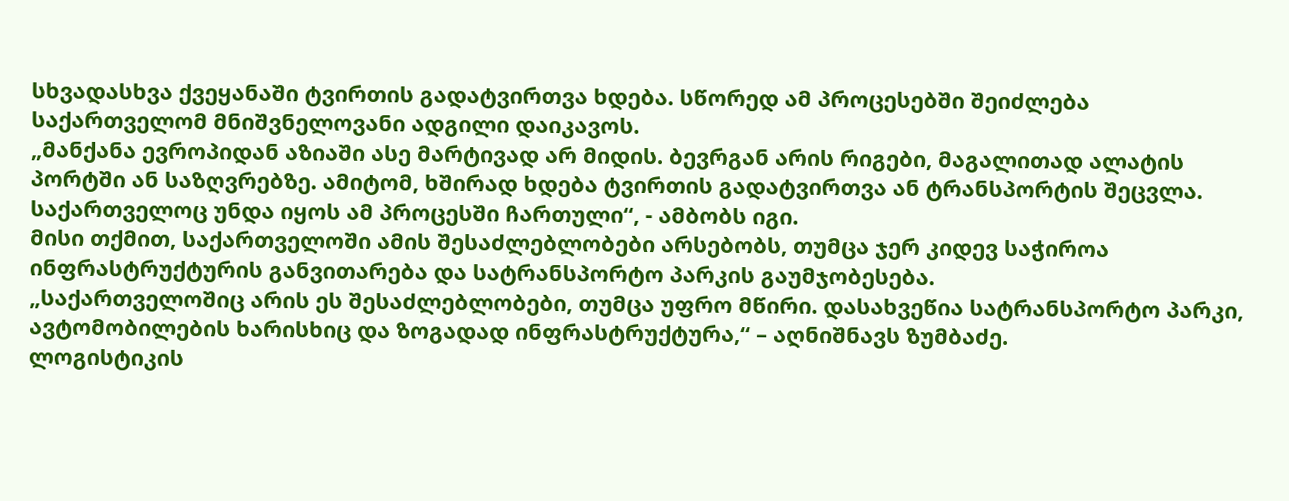სხვადასხვა ქვეყანაში ტვირთის გადატვირთვა ხდება. სწორედ ამ პროცესებში შეიძლება საქართველომ მნიშვნელოვანი ადგილი დაიკავოს.
„მანქანა ევროპიდან აზიაში ასე მარტივად არ მიდის. ბევრგან არის რიგები, მაგალითად ალატის პორტში ან საზღვრებზე. ამიტომ, ხშირად ხდება ტვირთის გადატვირთვა ან ტრანსპორტის შეცვლა. საქართველოც უნდა იყოს ამ პროცესში ჩართული“, - ამბობს იგი.
მისი თქმით, საქართველოში ამის შესაძლებლობები არსებობს, თუმცა ჯერ კიდევ საჭიროა ინფრასტრუქტურის განვითარება და სატრანსპორტო პარკის გაუმჯობესება.
„საქართველოშიც არის ეს შესაძლებლობები, თუმცა უფრო მწირი. დასახვეწია სატრანსპორტო პარკი, ავტომობილების ხარისხიც და ზოგადად ინფრასტრუქტურა,“ – აღნიშნავს ზუმბაძე.
ლოგისტიკის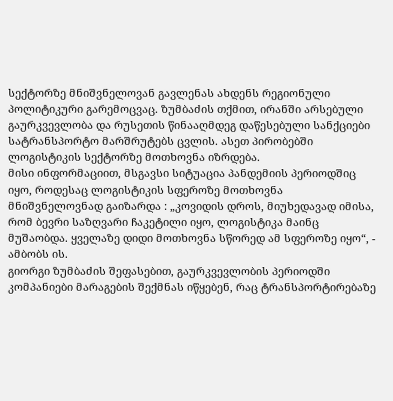სექტორზე მნიშვნელოვან გავლენას ახდენს რეგიონული პოლიტიკური გარემოცვაც. ზუმბაძის თქმით, ირანში არსებული გაურკვევლობა და რუსეთის წინააღმდეგ დაწესებული სანქციები სატრანსპორტო მარშრუტებს ცვლის. ასეთ პირობებში ლოგისტიკის სექტორზე მოთხოვნა იზრდება.
მისი ინფორმაციით, მსგავსი სიტუაცია პანდემიის პერიოდშიც იყო, როდესაც ლოგისტიკის სფეროზე მოთხოვნა მნიშვნელოვნად გაიზარდა : „კოვიდის დროს, მიუხედავად იმისა, რომ ბევრი საზღვარი ჩაკეტილი იყო, ლოგისტიკა მაინც მუშაობდა. ყველაზე დიდი მოთხოვნა სწორედ ამ სფეროზე იყო“, - ამბობს ის.
გიორგი ზუმბაძის შეფასებით, გაურკვევლობის პერიოდში კომპანიები მარაგების შექმნას იწყებენ, რაც ტრანსპორტირებაზე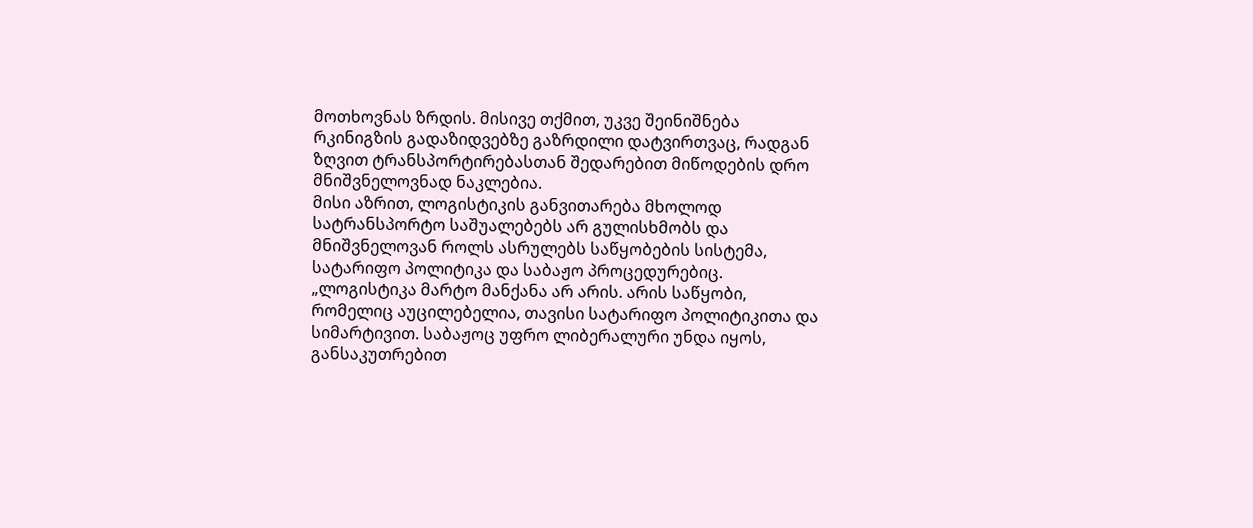მოთხოვნას ზრდის. მისივე თქმით, უკვე შეინიშნება რკინიგზის გადაზიდვებზე გაზრდილი დატვირთვაც, რადგან ზღვით ტრანსპორტირებასთან შედარებით მიწოდების დრო მნიშვნელოვნად ნაკლებია.
მისი აზრით, ლოგისტიკის განვითარება მხოლოდ სატრანსპორტო საშუალებებს არ გულისხმობს და მნიშვნელოვან როლს ასრულებს საწყობების სისტემა, სატარიფო პოლიტიკა და საბაჟო პროცედურებიც.
„ლოგისტიკა მარტო მანქანა არ არის. არის საწყობი, რომელიც აუცილებელია, თავისი სატარიფო პოლიტიკითა და სიმარტივით. საბაჟოც უფრო ლიბერალური უნდა იყოს, განსაკუთრებით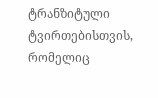ტრანზიტული ტვირთებისთვის, რომელიც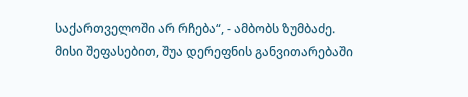საქართველოში არ რჩება“, - ამბობს ზუმბაძე.
მისი შეფასებით, შუა დერეფნის განვითარებაში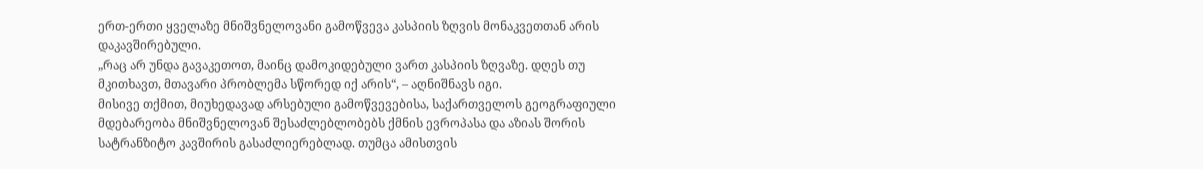ერთ-ერთი ყველაზე მნიშვნელოვანი გამოწვევა კასპიის ზღვის მონაკვეთთან არის დაკავშირებული.
„რაც არ უნდა გავაკეთოთ, მაინც დამოკიდებული ვართ კასპიის ზღვაზე. დღეს თუ მკითხავთ, მთავარი პრობლემა სწორედ იქ არის“, – აღნიშნავს იგი.
მისივე თქმით, მიუხედავად არსებული გამოწვევებისა, საქართველოს გეოგრაფიული მდებარეობა მნიშვნელოვან შესაძლებლობებს ქმნის ევროპასა და აზიას შორის სატრანზიტო კავშირის გასაძლიერებლად. თუმცა ამისთვის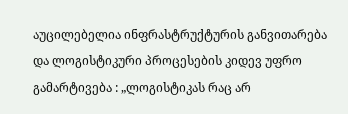აუცილებელია ინფრასტრუქტურის განვითარება და ლოგისტიკური პროცესების კიდევ უფრო გამარტივება : „ლოგისტიკას რაც არ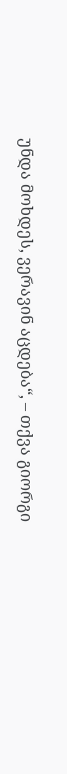უნდა მოხდეს, ვერავინ აცდება“, – თქვა გიორგი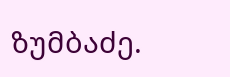ზუმბაძე.